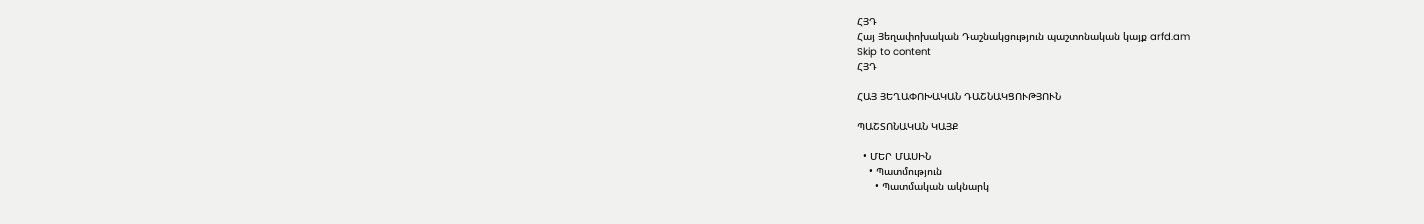ՀՅԴ
Հայ Յեղափոխական Դաշնակցություն պաշտոնական կայք arfd.am
Skip to content
ՀՅԴ

ՀԱՅ ՅԵՂԱՓՈԽԱԿԱՆ ԴԱՇՆԱԿՑՈՒԹՅՈՒՆ

ՊԱՇՏՈՆԱԿԱՆ ԿԱՅՔ

  • ՄԵՐ ՄԱՍԻՆ
    • Պատմություն
      • Պատմական ակնարկ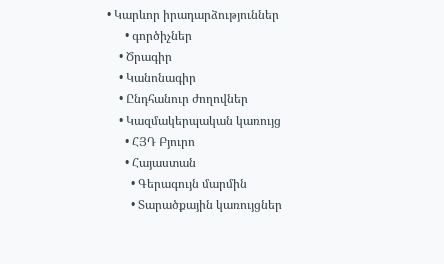• Կարևոր իրադարձություններ
      • գործիչներ
    • Ծրագիր
    • Կանոնագիր
    • Ընդհանուր ժողովներ
    • Կազմակերպական կառույց
      • ՀՅԴ Բյուրո
      • Հայաստան
        • Գերագույն մարմին
        • Տարածքային կառույցներ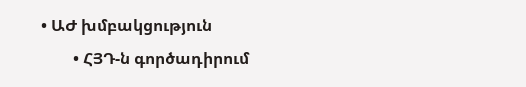• ԱԺ խմբակցություն
        • ՀՅԴ-ն գործադիրում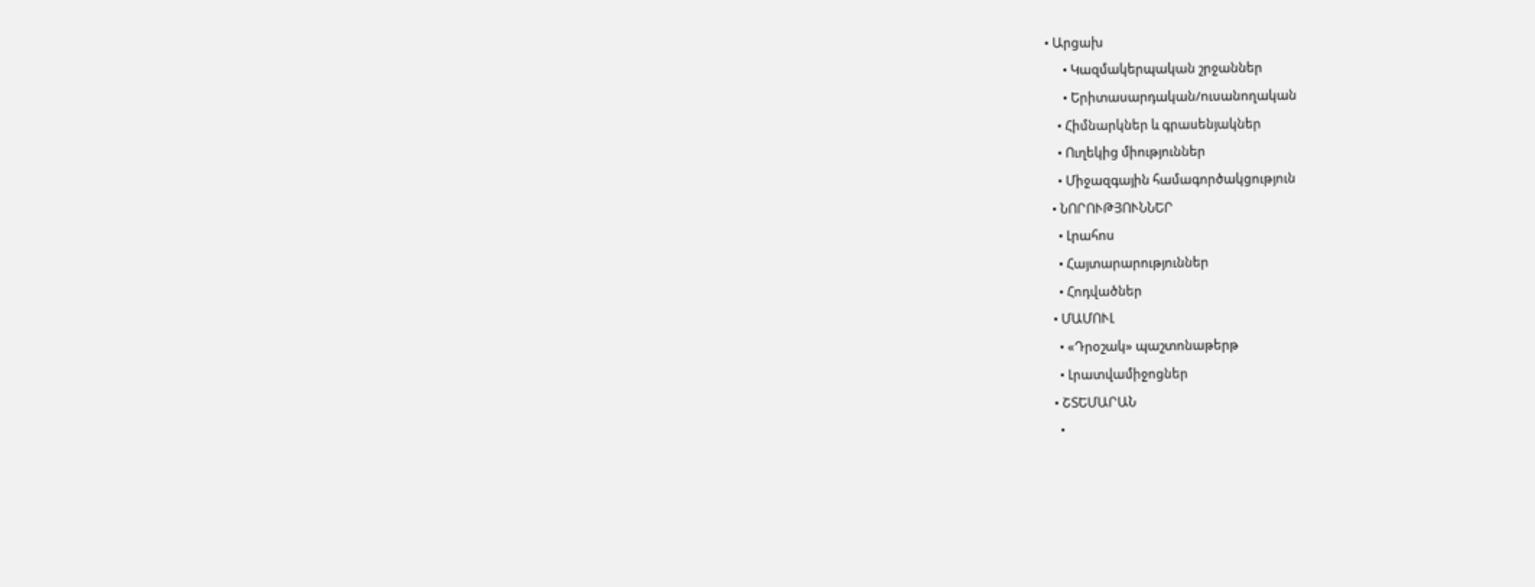• Արցախ
      • Կազմակերպական շրջաններ
      • Երիտասարդական/ուսանողական
    • Հիմնարկներ և գրասենյակներ
    • Ուղեկից միություններ
    • Միջազգային համագործակցություն
  • ՆՈՐՈՒԹՅՈՒՆՆԵՐ
    • Լրահոս
    • Հայտարարություններ
    • Հոդվածներ
  • ՄԱՄՈՒԼ
    • «Դրօշակ» պաշտոնաթերթ
    • Լրատվամիջոցներ
  • ՇՏԵՄԱՐԱՆ
    •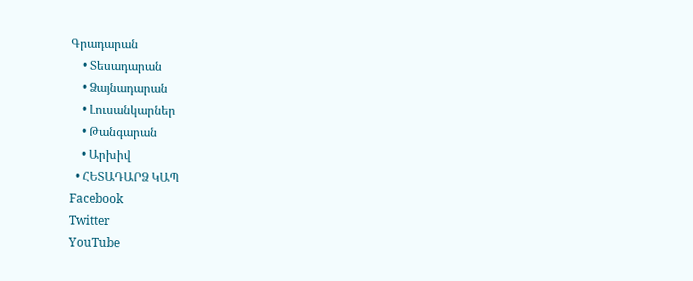Գրադարան
    • Տեսադարան
    • Ձայնադարան
    • Լուսանկարներ
    • Թանգարան
    • Արխիվ
  • ՀԵՏԱԴԱՐՁ ԿԱՊ
Facebook
Twitter
YouTube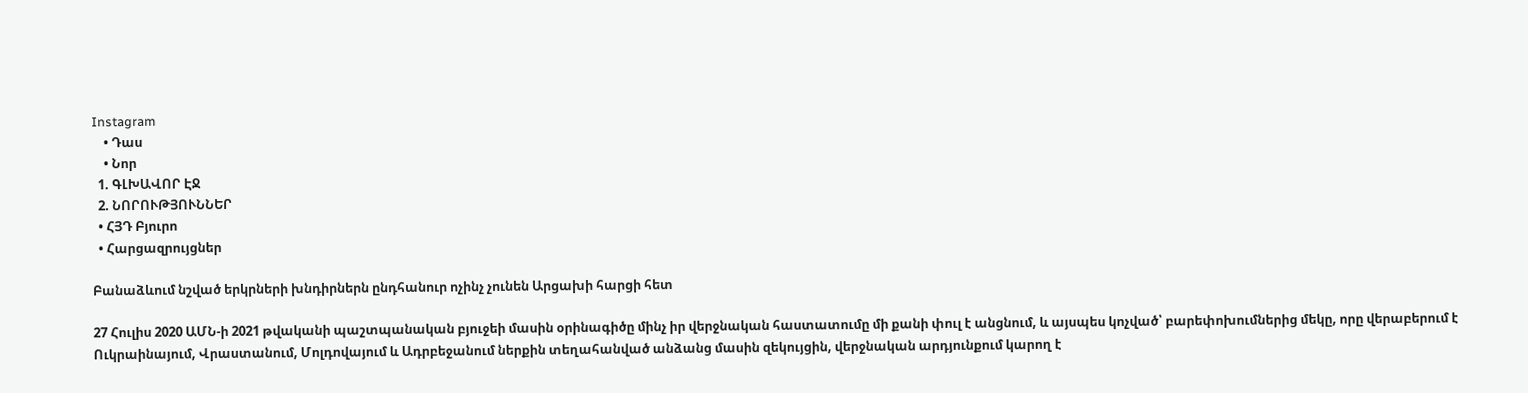Instagram
    • Դաս
    • Նոր
  1. ԳԼԽԱՎՈՐ ԷՋ
  2. ՆՈՐՈՒԹՅՈՒՆՆԵՐ
  • ՀՅԴ Բյուրո
  • Հարցազրույցներ

Բանաձևում նշված երկրների խնդիրներն ընդհանուր ոչինչ չունեն Արցախի հարցի հետ

27 Հուլիս 2020 ԱՄՆ-ի 2021 թվականի պաշտպանական բյուջեի մասին օրինագիծը մինչ իր վերջնական հաստատումը մի քանի փուլ է անցնում, և այսպես կոչված՝ բարեփոխումներից մեկը, որը վերաբերում է Ուկրաինայում, Վրաստանում, Մոլդովայում և Ադրբեջանում ներքին տեղահանված անձանց մասին զեկույցին, վերջնական արդյունքում կարող է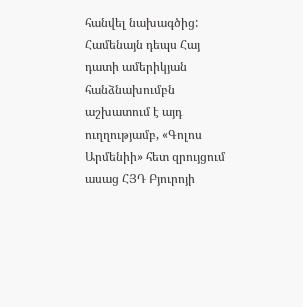հանվել նախագծից: Համենայն դեպս Հայ դատի ամերիկյան հանձնախումբն աշխատում է այդ ուղղությամբ, «Գոլոս Արմենիի» հետ զրույցում ասաց ՀՅԴ Բյուրոյի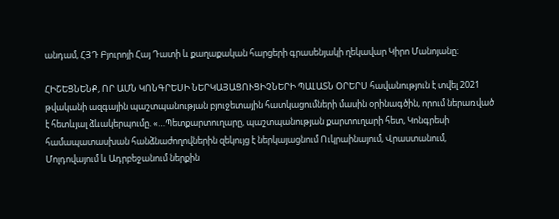անդամ, ՀՅԴ Բյուրոյի Հայ Դատի և քաղաքական հարցերի գրասենյակի ղեկավար Կիրո Մանոյանը։

ՀԻՇԵՑՆԵՆՔ, ՈՐ ԱՄՆ ԿՈՆԳՐԵՍԻ ՆԵՐԿԱՅԱՑՈՒՑԻՉՆԵՐԻ ՊԱԼԱՏՆ ՕՐԵՐՍ հավանություն է տվել 2021 թվականի ազգային պաշտպանության բյուջետային հատկացումների մասին օրինագծին, որում ներառված է հետևյալ ձևակերպումը. «…Պետքարտուղարը, պաշտպանության քարտուղարի հետ, Կոնգրեսի համապատասխան հանձնաժողովներին զեկույց է ներկայացնում Ուկրաինայում, Վրաստանում, Մոլդովայում և Ադրբեջանում ներքին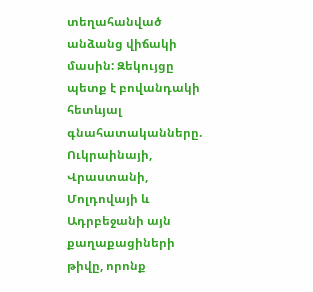տեղահանված անձանց վիճակի մասին: Զեկույցը պետք է բովանդակի հետևյալ գնահատականները. Ուկրաինայի, Վրաստանի, Մոլդովայի և Ադրբեջանի այն քաղաքացիների թիվը, որոնք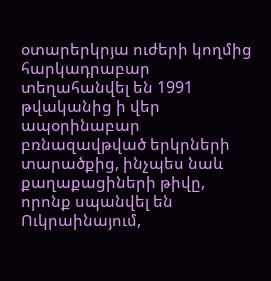օտարերկրյա ուժերի կողմից հարկադրաբար տեղահանվել են 1991 թվականից ի վեր ապօրինաբար բռնազավթված երկրների տարածքից, ինչպես նաև քաղաքացիների թիվը, որոնք սպանվել են Ուկրաինայում,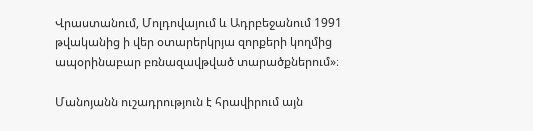Վրաստանում, Մոլդովայում և Ադրբեջանում 1991 թվականից ի վեր օտարերկրյա զորքերի կողմից ապօրինաբար բռնազավթված տարածքներում»։

Մանոյանն ուշադրություն է հրավիրում այն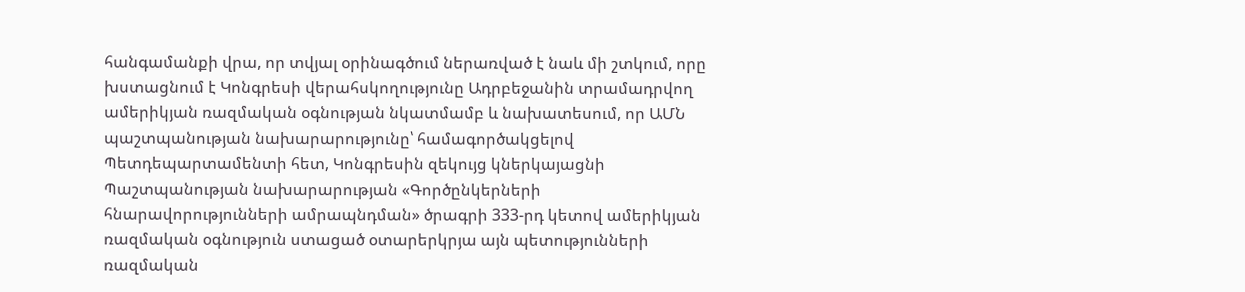հանգամանքի վրա, որ տվյալ օրինագծում ներառված է նաև մի շտկում, որը խստացնում է Կոնգրեսի վերահսկողությունը Ադրբեջանին տրամադրվող ամերիկյան ռազմական օգնության նկատմամբ և նախատեսում, որ ԱՄՆ պաշտպանության նախարարությունը՝ համագործակցելով Պետդեպարտամենտի հետ, Կոնգրեսին զեկույց կներկայացնի Պաշտպանության նախարարության «Գործընկերների հնարավորությունների ամրապնդման» ծրագրի 333-րդ կետով ամերիկյան ռազմական օգնություն ստացած օտարերկրյա այն պետությունների ռազմական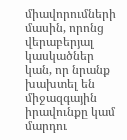միավորումների մասին, որոնց վերաբերյալ կասկածներ կան, որ նրանք խախտել են միջազգային իրավունքը կամ մարդու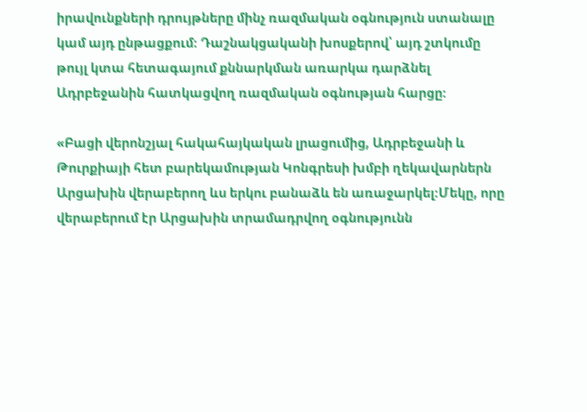իրավունքների դրույթները մինչ ռազմական օգնություն ստանալը կամ այդ ընթացքում։ Դաշնակցականի խոսքերով՝ այդ շտկումը թույլ կտա հետագայում քննարկման առարկա դարձնել Ադրբեջանին հատկացվող ռազմական օգնության հարցը։

«Բացի վերոնշյալ հակահայկական լրացումից, Ադրբեջանի և Թուրքիայի հետ բարեկամության Կոնգրեսի խմբի ղեկավարներն Արցախին վերաբերող ևս երկու բանաձև են առաջարկել։Մեկը, որը վերաբերում էր Արցախին տրամադրվող օգնությունն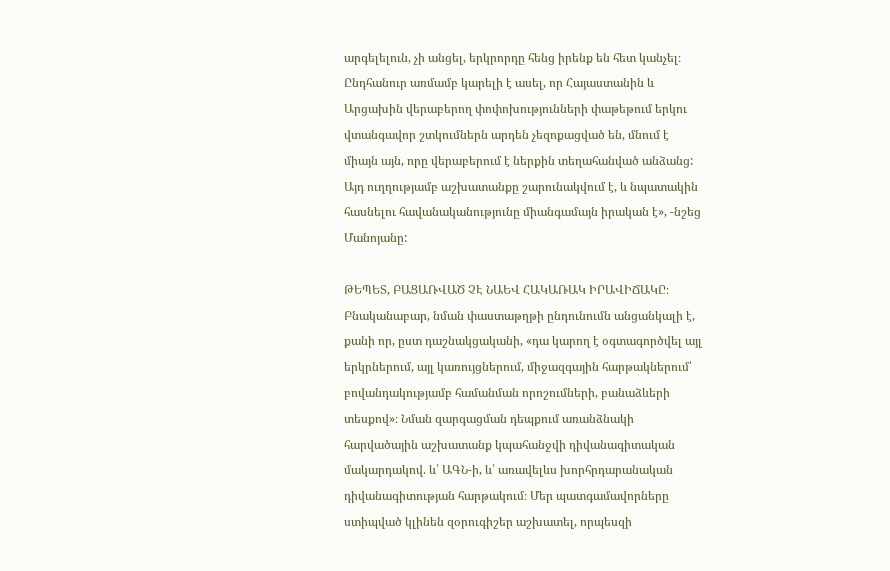արգելելուն, չի անցել, երկրորդը հենց իրենք են հետ կանչել։ Ընդհանուր առմամբ կարելի է ասել, որ Հայաստանին և Արցախին վերաբերող փոփոխությունների փաթեթում երկու վտանգավոր շտկումներն արդեն չեզոքացված են, մնում է միայն այն, որը վերաբերում է ներքին տեղահանված անձանց: Այդ ուղղությամբ աշխատանքը շարունակվում է, և նպատակին հասնելու հավանականությունը միանգամայն իրական է», -նշեց Մանոյանը:

ԹԵՊԵՏ, ԲԱՑԱՌՎԱԾ ՉԷ ՆԱԵՎ ՀԱԿԱՌԱԿ ԻՐԱՎԻՃԱԿԸ։
Բնականաբար, նման փաստաթղթի ընդունումն անցանկալի է, քանի որ, ըստ դաշնակցականի, «դա կարող է օգտագործվել այլ երկրներում, այլ կառույցներում, միջազգային հարթակներում՝ բովանդակությամբ համանման որոշումների, բանաձևերի տեսքով»։ Նման զարգացման դեպքում առանձնակի հարվածային աշխատանք կպահանջվի դիվանագիտական մակարդակով. և՛ ԱԳՆ-ի, և՛ առավելևս խորհրդարանական դիվանագիտության հարթակում։ Մեր պատգամավորները ստիպված կլինեն զօրուգիշեր աշխատել, որպեսզի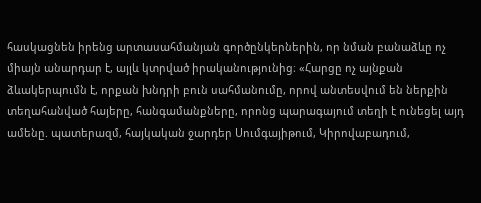հասկացնեն իրենց արտասահմանյան գործընկերներին, որ նման բանաձևը ոչ միայն անարդար է, այլև կտրված իրականությունից։ «Հարցը ոչ այնքան ձևակերպումն է, որքան խնդրի բուն սահմանումը, որով անտեսվում են ներքին տեղահանված հայերը, հանգամանքները, որոնց պարագայում տեղի է ունեցել այդ ամենը. պատերազմ, հայկական ջարդեր Սումգայիթում, Կիրովաբադում,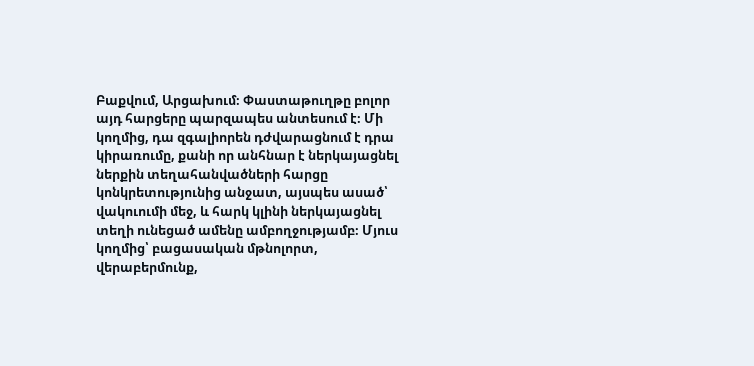Բաքվում, Արցախում։ Փաստաթուղթը բոլոր այդ հարցերը պարզապես անտեսում է։ Մի կողմից, դա զգալիորեն դժվարացնում է դրա կիրառումը, քանի որ անհնար է ներկայացնել ներքին տեղահանվածների հարցը կոնկրետությունից անջատ, այսպես ասած՝ վակուումի մեջ, և հարկ կլինի ներկայացնել տեղի ունեցած ամենը ամբողջությամբ։ Մյուս կողմից՝ բացասական մթնոլորտ, վերաբերմունք,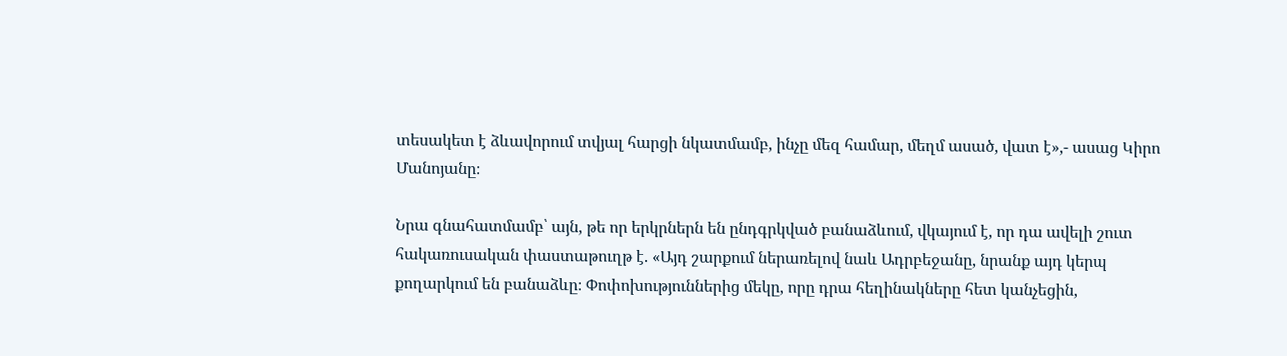տեսակետ է ձևավորում տվյալ հարցի նկատմամբ, ինչը մեզ համար, մեղմ ասած, վատ է»,- ասաց Կիրո Մանոյանը։

Նրա գնահատմամբ՝ այն, թե որ երկրներն են ընդգրկված բանաձևում, վկայում է, որ դա ավելի շուտ հակառուսական փաստաթուղթ է. «Այդ շարքում ներառելով նաև Ադրբեջանը, նրանք այդ կերպ քողարկում են բանաձևը։ Փոփոխություններից մեկը, որը դրա հեղինակները հետ կանչեցին,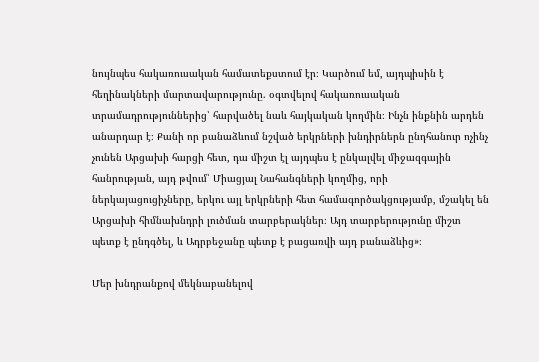նույնպես հակառուսական համատեքստում էր։ Կարծում եմ, այդպիսին է հեղինակների մարտավարությունը. օգտվելով հակառուսական տրամադրություններից՝ հարվածել նաև հայկական կողմին։ Ինչն ինքնին արդեն անարդար է։ Քանի որ բանաձևում նշված երկրների խնդիրներն ընդհանուր ոչինչ չունեն Արցախի հարցի հետ, դա միշտ էլ այդպես է ընկալվել միջազգային հանրության, այդ թվում՝ Միացյալ Նահանգների կողմից, որի ներկայացուցիչները, երկու այլ երկրների հետ համագործակցությամբ, մշակել են Արցախի հիմնախնդրի լուծման տարբերակներ։ Այդ տարբերությունը միշտ պետք է ընդգծել, և Ադրբեջանը պետք է բացառվի այդ բանաձևից»։

Մեր խնդրանքով մեկնաբանելով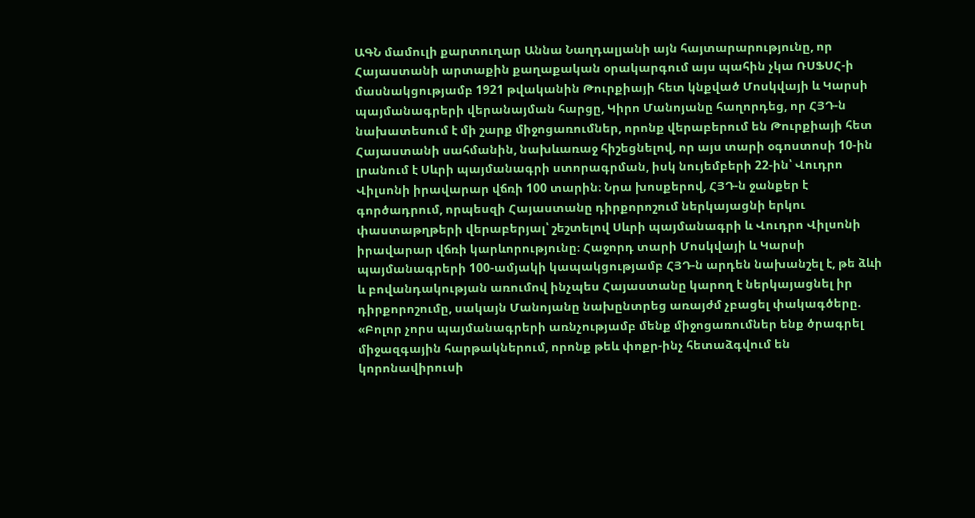ԱԳՆ մամուլի քարտուղար Աննա Նաղդալյանի այն հայտարարությունը, որ Հայաստանի արտաքին քաղաքական օրակարգում այս պահին չկա ՌՍՖՍՀ-ի մասնակցությամբ 1921 թվականին Թուրքիայի հետ կնքված Մոսկվայի և Կարսի պայմանագրերի վերանայման հարցը, Կիրո Մանոյանը հաղորդեց, որ ՀՅԴ-ն նախատեսում է մի շարք միջոցառումներ, որոնք վերաբերում են Թուրքիայի հետ Հայաստանի սահմանին, նախևառաջ հիշեցնելով, որ այս տարի օգոստոսի 10-ին լրանում է Սևրի պայմանագրի ստորագրման, իսկ նույեմբերի 22-ին՝ Վուդրո Վիլսոնի իրավարար վճռի 100 տարին։ Նրա խոսքերով, ՀՅԴ-ն ջանքեր է գործադրում, որպեսզի Հայաստանը դիրքորոշում ներկայացնի երկու փաստաթղթերի վերաբերյալ՝ շեշտելով Սևրի պայմանագրի և Վուդրո Վիլսոնի իրավարար վճռի կարևորությունը։ Հաջորդ տարի Մոսկվայի և Կարսի պայմանագրերի 100-ամյակի կապակցությամբ ՀՅԴ-ն արդեն նախանշել է, թե ձևի և բովանդակության առումով ինչպես Հայաստանը կարող է ներկայացնել իր դիրքորոշումը, սակայն Մանոյանը նախընտրեց առայժմ չբացել փակագծերը. «Բոլոր չորս պայմանագրերի առնչությամբ մենք միջոցառումներ ենք ծրագրել միջազգային հարթակներում, որոնք թեև փոքր-ինչ հետաձգվում են կորոնավիրուսի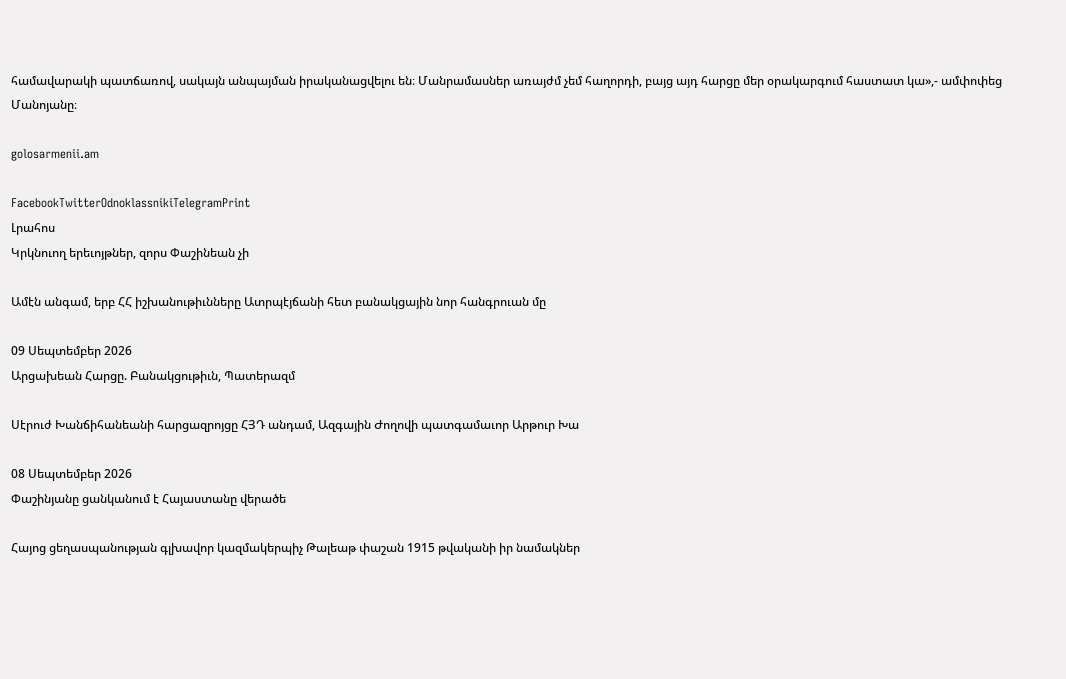համավարակի պատճառով, սակայն անպայման իրականացվելու են։ Մանրամասներ առայժմ չեմ հաղորդի, բայց այդ հարցը մեր օրակարգում հաստատ կա»,- ամփոփեց Մանոյանը։

golosarmenii.am

FacebookTwitterOdnoklassnikiTelegramPrint
Լրահոս
Կրկնուող երեւոյթներ, զորս Փաշինեան չի

Ամէն անգամ, երբ ՀՀ իշխանութիւնները Ատրպէյճանի հետ բանակցային նոր հանգրուան մը

09 Սեպտեմբեր 2026
Արցախեան Հարցը. Բանակցութիւն, Պատերազմ

Սէրուժ Խանճիհանեանի հարցազրոյցը ՀՅԴ անդամ, Ազգային Ժողովի պատգամաւոր Արթուր Խա

08 Սեպտեմբեր 2026
Փաշինյանը ցանկանում է Հայաստանը վերածե

Հայոց ցեղասպանության գլխավոր կազմակերպիչ Թալեաթ փաշան 1915 թվականի իր նամակներ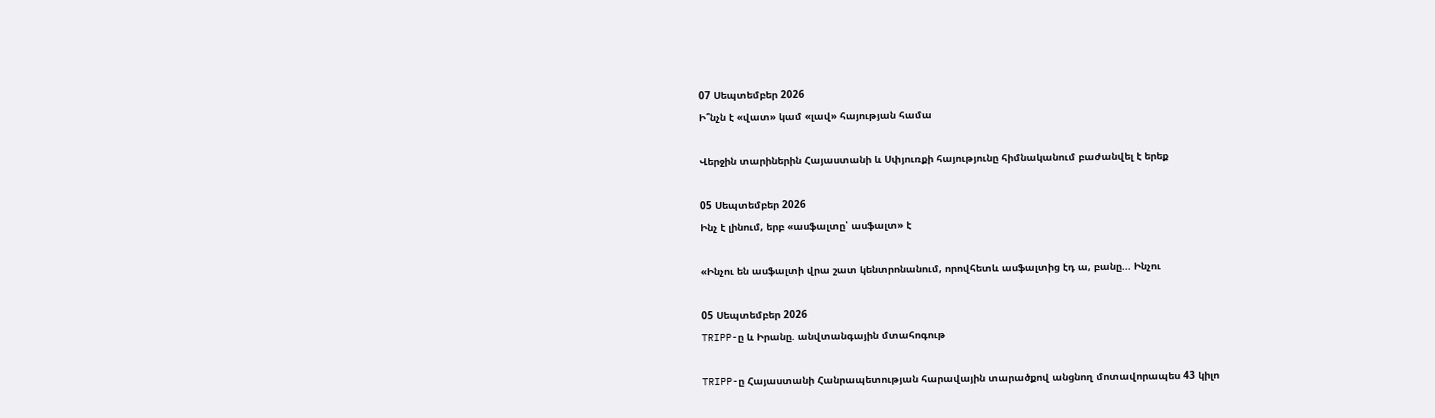07 Սեպտեմբեր 2026
Ի՞նչն է «վատ» կամ «լավ» հայության համա

Վերջին տարիներին Հայաստանի և Սփյուռքի հայությունը հիմնականում բաժանվել է երեք

05 Սեպտեմբեր 2026
Ինչ է լինում, երբ «ասֆալտը՝ ասֆալտ» է

«Ինչու են ասֆալտի վրա շատ կենտրոնանում, որովհետև ասֆալտից էդ ա, բանը... Ինչու

05 Սեպտեմբեր 2026
TRIPP-ը և Իրանը. անվտանգային մտահոգութ

TRIPP-ը Հայաստանի Հանրապետության հարավային տարածքով անցնող մոտավորապես 43 կիլո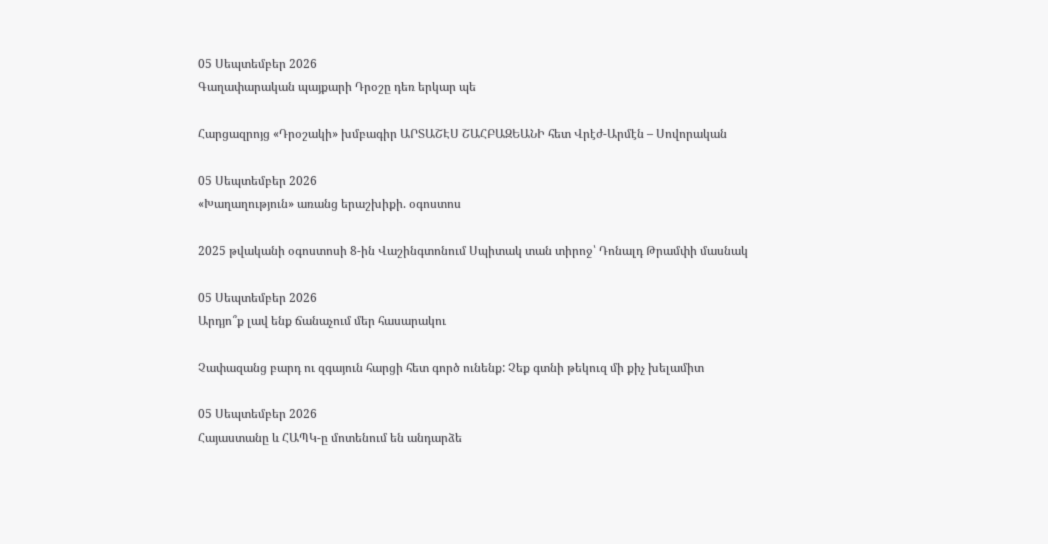05 Սեպտեմբեր 2026
Գաղափարական պայքարի Դրօշը դեռ երկար պե

Հարցազրոյց «Դրօշակի» խմբագիր ԱՐՏԱՇԷՍ ՇԱՀԲԱԶԵԱՆԻ հետ Վրէժ-Արմէն – Սովորական

05 Սեպտեմբեր 2026
«Խաղաղություն» առանց երաշխիքի. օգոստոս

2025 թվականի օգոստոսի 8-ին Վաշինգտոնում Սպիտակ տան տիրոջ՝ Դոնալդ Թրամփի մասնակ

05 Սեպտեմբեր 2026
Արդյո՞ք լավ ենք ճանաչում մեր հասարակու

Չափազանց բարդ ու զգայուն հարցի հետ գործ ունենք: Չեք գտնի թեկուզ մի քիչ խելամիտ

05 Սեպտեմբեր 2026
Հայաստանը և ՀԱՊԿ-ը մոտենում են անդարձե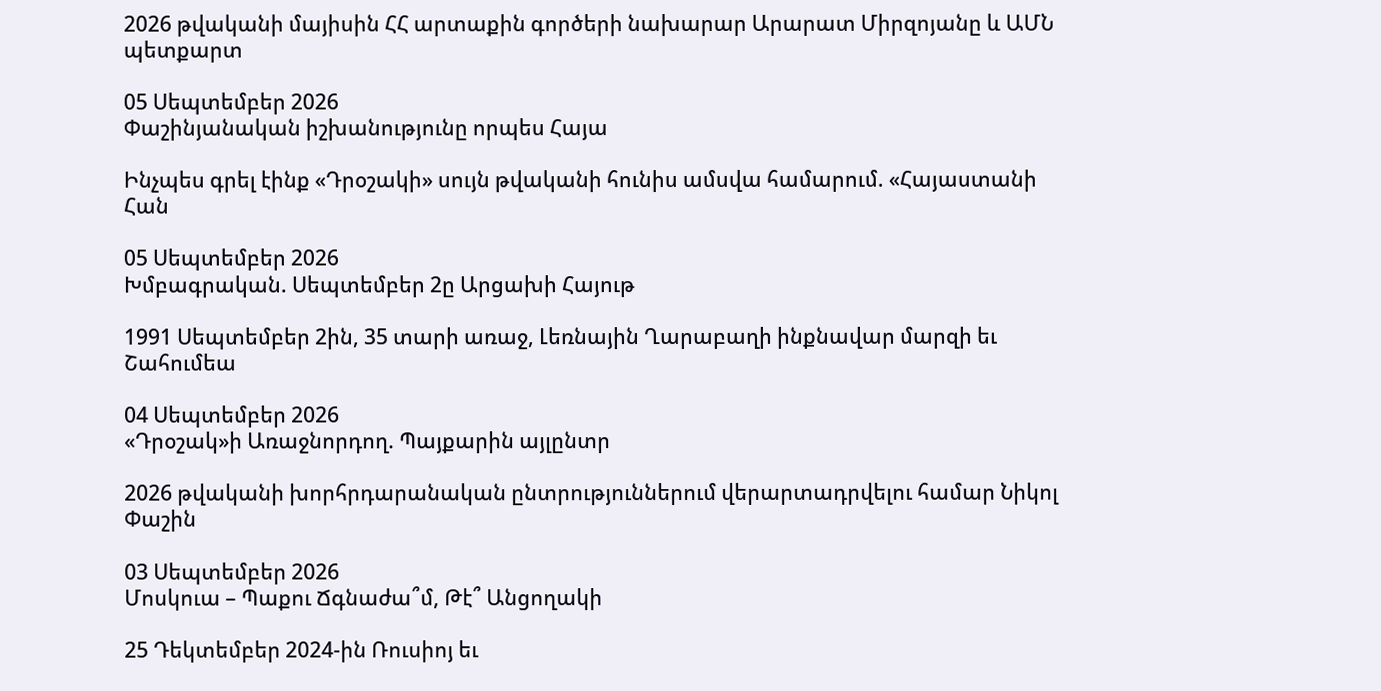2026 թվականի մայիսին ՀՀ արտաքին գործերի նախարար Արարատ Միրզոյանը և ԱՄՆ պետքարտ

05 Սեպտեմբեր 2026
Փաշինյանական իշխանությունը որպես Հայա

Ինչպես գրել էինք «Դրօշակի» սույն թվականի հունիս ամսվա համարում. «Հայաստանի Հան

05 Սեպտեմբեր 2026
Խմբագրական. Սեպտեմբեր 2ը Արցախի Հայութ

1991 Սեպտեմբեր 2ին, 35 տարի առաջ, Լեռնային Ղարաբաղի ինքնավար մարզի եւ Շահումեա

04 Սեպտեմբեր 2026
«Դրօշակ»ի Առաջնորդող. Պայքարին այլընտր

2026 թվականի խորհրդարանական ընտրություններում վերարտադրվելու համար Նիկոլ Փաշին

03 Սեպտեմբեր 2026
Մոսկուա – Պաքու Ճգնաժա՞մ, Թէ՞ Անցողակի

25 Դեկտեմբեր 2024-ին Ռուսիոյ եւ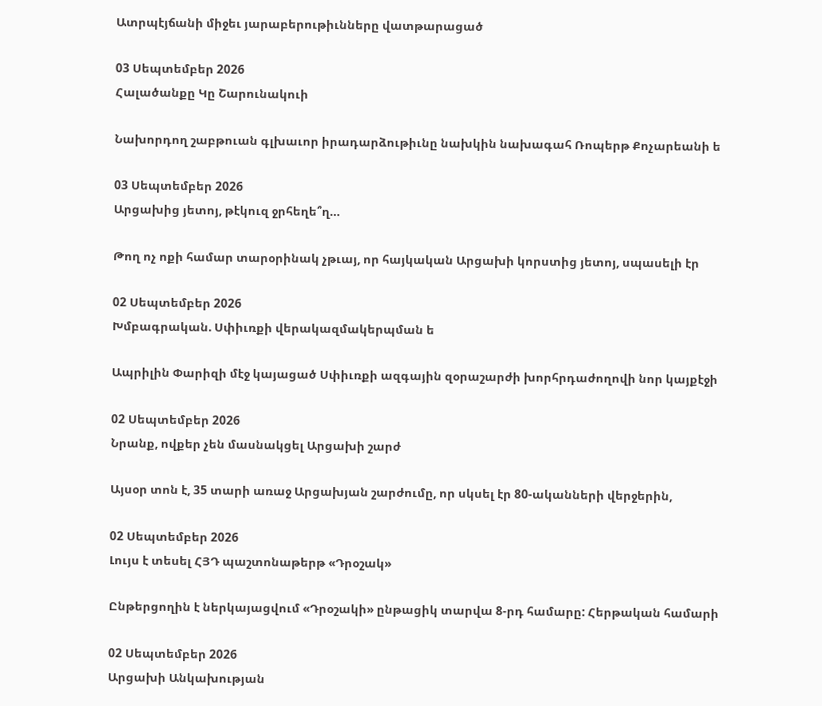Ատրպէյճանի միջեւ յարաբերութիւնները վատթարացած

03 Սեպտեմբեր 2026
Հալածանքը Կը Շարունակուի

Նախորդող շաբթուան գլխաւոր իրադարձութիւնը նախկին նախագահ Ռոպերթ Քոչարեանի ե

03 Սեպտեմբեր 2026
Արցախից յետոյ, թէկուզ ջրհեղե՞ղ…

Թող ոչ ոքի համար տարօրինակ չթւայ, որ հայկական Արցախի կորստից յետոյ, սպասելի էր

02 Սեպտեմբեր 2026
Խմբագրական. Սփիւռքի վերակազմակերպման ե

Ապրիլին Փարիզի մէջ կայացած Սփիւռքի ազգային զօրաշարժի խորհրդաժողովի նոր կայքէջի

02 Սեպտեմբեր 2026
Նրանք, ովքեր չեն մասնակցել Արցախի շարժ

Այսօր տոն է, 35 տարի առաջ Արցախյան շարժումը, որ սկսել էր 80-ականների վերջերին,

02 Սեպտեմբեր 2026
Լույս է տեսել ՀՅԴ պաշտոնաթերթ «Դրօշակ»

Ընթերցողին է ներկայացվում «Դրօշակի» ընթացիկ տարվա 8-րդ համարը: Հերթական համարի

02 Սեպտեմբեր 2026
Արցախի Անկախության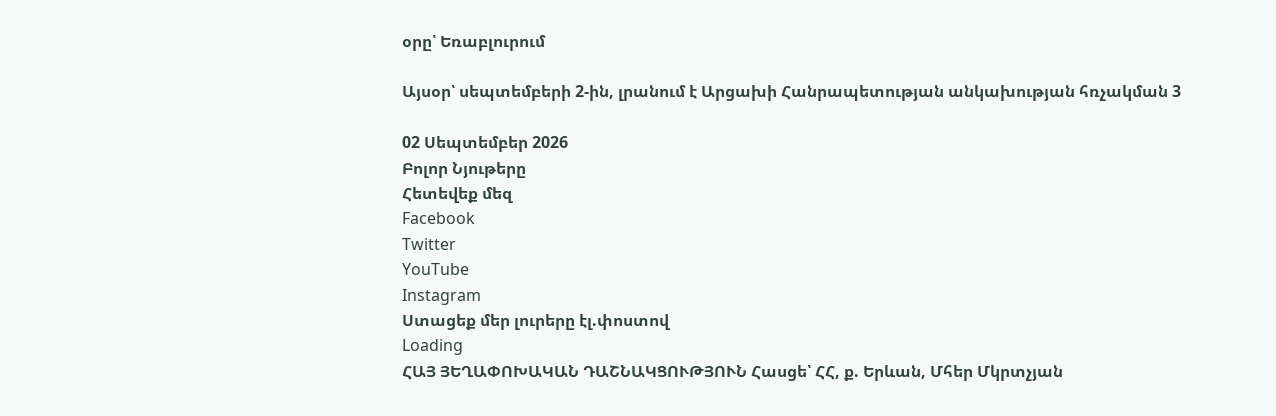օրը՝ Եռաբլուրում

Այսօր՝ սեպտեմբերի 2-ին, լրանում է Արցախի Հանրապետության անկախության հռչակման 3

02 Սեպտեմբեր 2026
Բոլոր Նյութերը
Հետեվեք մեզ
Facebook
Twitter
YouTube
Instagram
Ստացեք մեր լուրերը էլ.փոստով
Loading
ՀԱՅ ՅԵՂԱՓՈԽԱԿԱՆ ԴԱՇՆԱԿՑՈՒԹՅՈՒՆ Հասցե՝ ՀՀ, ք. Երևան, Մհեր Մկրտչյան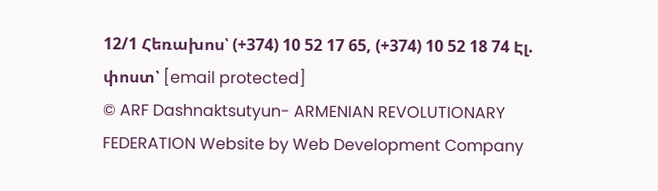12/1 Հեռախոս՝ (+374) 10 52 17 65, (+374) 10 52 18 74 Էլ. փոստ՝ [email protected]
© ARF Dashnaktsutyun- ARMENIAN REVOLUTIONARY FEDERATION Website by Web Development Company